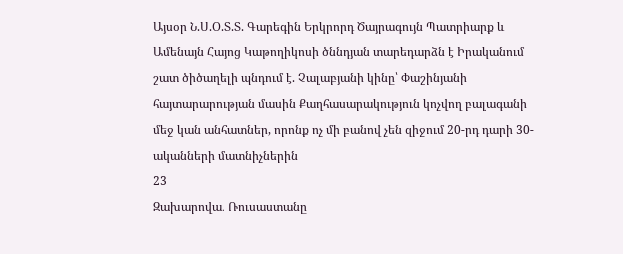Այսօր Ն.Ս.Օ.Տ.Տ. Գարեգին Երկրորդ Ծայրագույն Պատրիարք և Ամենայն Հայոց Կաթողիկոսի ծննդյան տարեդարձն է Իրականում շատ ծիծաղելի պնդում է. Չալաբյանի կինը՝ Փաշինյանի հայտարարության մասին Քաղհասարակություն կոչվող բալագանի մեջ կան անհատներ, որոնք ոչ մի բանով չեն զիջում 20-րդ դարի 30-ականների մատնիչներին
23
Զախարովա․ Ռուսաստանը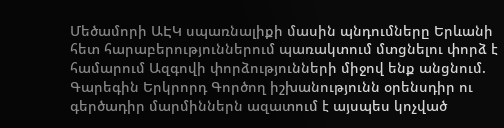Մեծամորի ԱԷԿ սպառնալիքի մասին պնդումները Երևանի հետ հարաբերություններում պառակտում մտցնելու փորձ է համարում Ազգովի փորձությունների միջով ենք անցնում. Գարեգին Երկրորդ Գործող իշխանությունն օրենսդիր ու գերծադիր մարմիններն ազատում է այսպես կոչված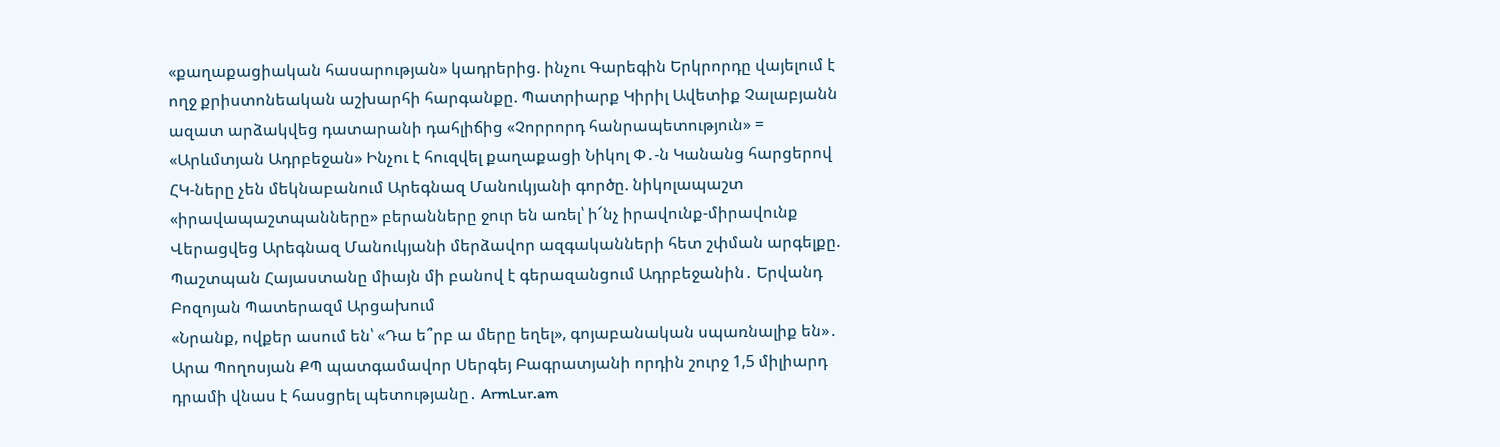«քաղաքացիական հասարության» կադրերից. ինչու Գարեգին Երկրորդը վայելում է ողջ քրիստոնեական աշխարհի հարգանքը. Պատրիարք Կիրիլ Ավետիք Չալաբյանն ազատ արձակվեց դատարանի դահլիճից «Չորրորդ հանրապետություն» = «Արևմտյան Ադրբեջան» Ինչու է հուզվել քաղաքացի Նիկոլ Փ․-ն Կանանց հարցերով ՀԿ-ները չեն մեկնաբանում Արեգնազ Մանուկյանի գործը. նիկոլապաշտ «իրավապաշտպանները» բերանները ջուր են առել՝ ի՜նչ իրավունք-միրավունք Վերացվեց Արեգնազ Մանուկյանի մերձավոր ազգականների հետ շփման արգելքը. Պաշտպան Հայաստանը միայն մի բանով է գերազանցում Ադրբեջանին․ Երվանդ Բոզոյան Պատերազմ Արցախում
«Նրանք, ովքեր ասում են՝ «Դա ե՞րբ ա մերը եղել», գոյաբանական սպառնալիք են»․ Արա Պողոսյան ՔՊ պատգամավոր Սերգեյ Բագրատյանի որդին շուրջ 1,5 միլիարդ դրամի վնաս է հասցրել պետությանը․ ArmLur.am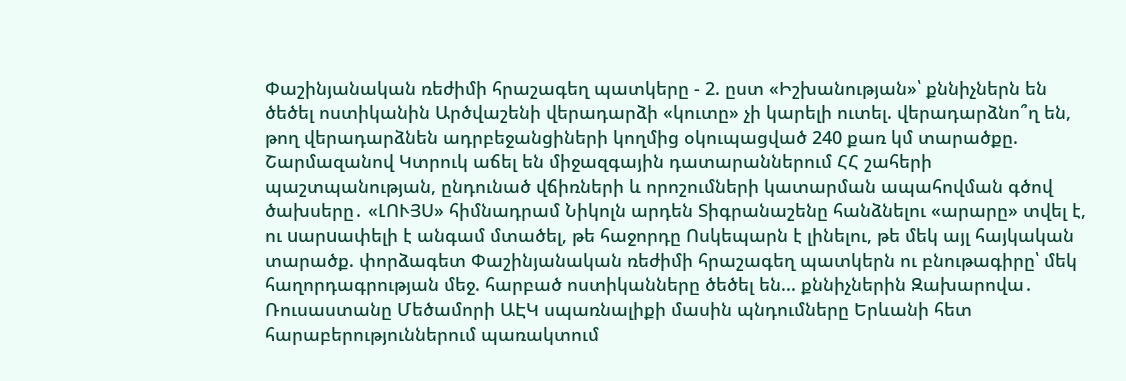Փաշինյանական ռեժիմի հրաշագեղ պատկերը - 2. ըստ «Իշխանության»՝ քննիչներն են ծեծել ոստիկանին Արծվաշենի վերադարձի «կուտը» չի կարելի ուտել. վերադարձնո՞ղ են, թող վերադարձնեն ադրբեջանցիների կողմից օկուպացված 240 քառ կմ տարածքը. Շարմազանով Կտրուկ աճել են միջազգային դատարաններում ՀՀ շահերի պաշտպանության, ընդունած վճիռների և որոշումների կատարման ապահովման գծով ծախսերը․ «ԼՈՒՅՍ» հիմնադրամ Նիկոլն արդեն Տիգրանաշենը հանձնելու «արարը» տվել է, ու uարuափելի է անգամ մտածել, թե հաջորդը Ոսկեպարն է լինելու, թե մեկ այլ հայկական տարածք. փորձագետ Փաշինյանական ռեժիմի հրաշագեղ պատկերն ու բնութագիրը՝ մեկ հաղորդագրության մեջ. հարբած ոստիկանները ծեծել են... քննիչներին Զախարովա․ Ռուսաստանը Մեծամորի ԱԷԿ սպառնալիքի մասին պնդումները Երևանի հետ հարաբերություններում պառակտում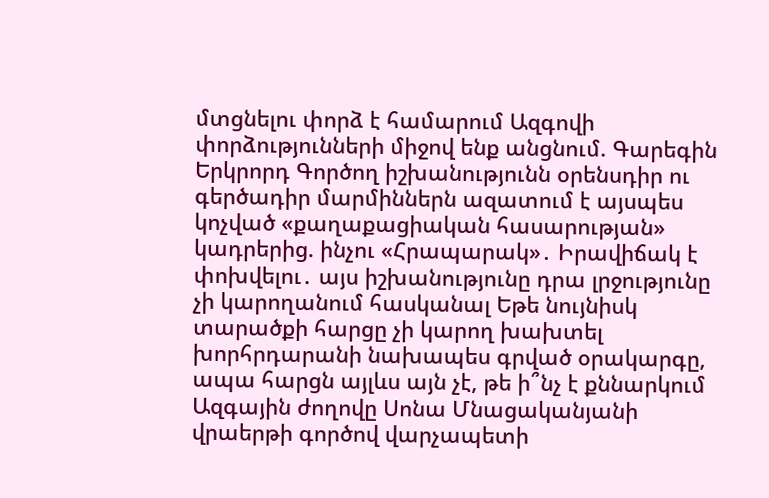մտցնելու փորձ է համարում Ազգովի փորձությունների միջով ենք անցնում. Գարեգին Երկրորդ Գործող իշխանությունն օրենսդիր ու գերծադիր մարմիններն ազատում է այսպես կոչված «քաղաքացիական հասարության» կադրերից. ինչու «Հրապարակ»․ Իրավիճակ է փոխվելու․ այս իշխանությունը դրա լրջությունը չի կարողանում հասկանալ Եթե նույնիսկ տարածքի հարցը չի կարող խախտել խորհրդարանի նախապես գրված օրակարգը, ապա հարցն այլևս այն չէ, թե ի՞նչ է քննարկում Ազգային ժողովը Սոնա Մնացականյանի վրաերթի գործով վարչապետի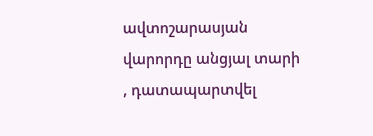ավտոշարասյան վարորդը անցյալ տարի , դատապարտվել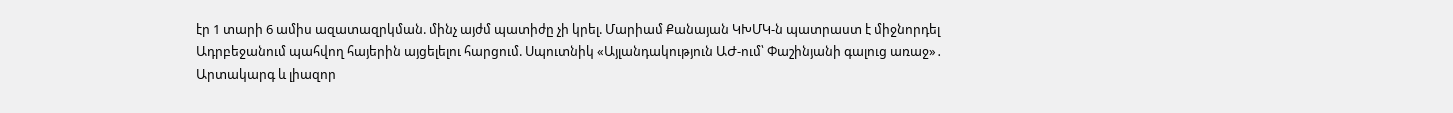էր 1 տարի 6 ամիս ազատազրկման. մինչ այժմ պատիժը չի կրել. Մարիամ Քանայան ԿԽՄԿ-ն պատրաստ է միջնորդել Ադրբեջանում պահվող հայերին այցելելու հարցում. Սպուտնիկ «Այլանդակություն ԱԺ-ում՝ Փաշինյանի գալուց առաջ»․ Արտակարգ և լիազոր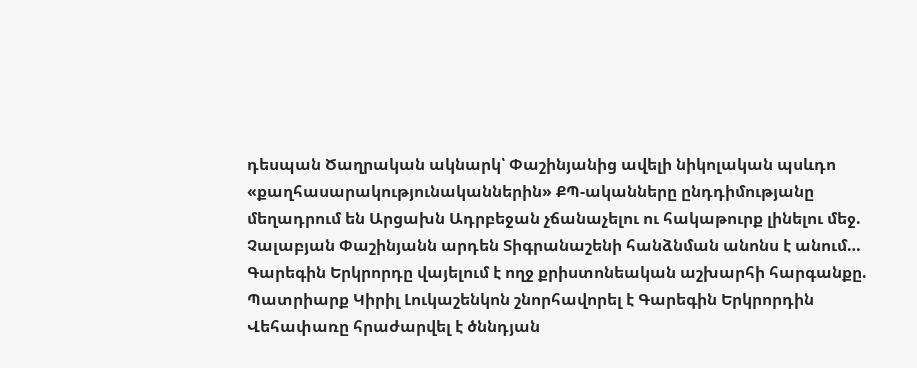դեսպան Ծաղրական ակնարկ՝ Փաշինյանից ավելի նիկոլական պսևդո «քաղհասարակությունականներին» ՔՊ-ականները ընդդիմությանը մեղադրում են Արցախն Ադրբեջան չճանաչելու ու հակաթուրք լինելու մեջ. Չալաբյան Փաշինյանն արդեն Տիգրանաշենի հանձնման անոնս է անում… Գարեգին Երկրորդը վայելում է ողջ քրիստոնեական աշխարհի հարգանքը. Պատրիարք Կիրիլ Լուկաշենկոն շնորհավորել է Գարեգին Երկրորդին Վեհափառը հրաժարվել է ծննդյան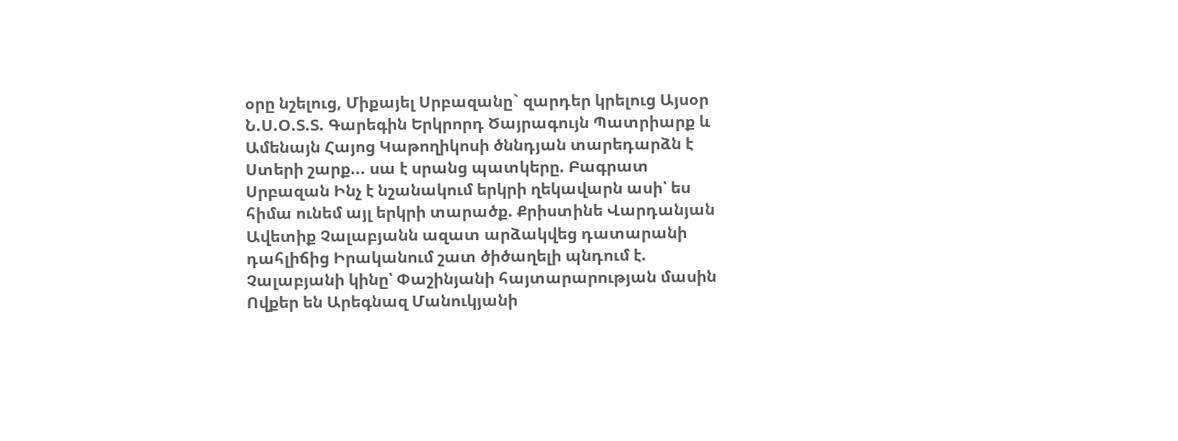օրը նշելուց, Միքայել Սրբազանը` զարդեր կրելուց Այսօր Ն.Ս.Օ.Տ.Տ. Գարեգին Երկրորդ Ծայրագույն Պատրիարք և Ամենայն Հայոց Կաթողիկոսի ծննդյան տարեդարձն է Ստերի շարք... սա է սրանց պատկերը. Բագրատ Սրբազան Ինչ է նշանակում երկրի ղեկավարն ասի՝ ես հիմա ունեմ այլ երկրի տարածք. Քրիստինե Վարդանյան Ավետիք Չալաբյանն ազատ արձակվեց դատարանի դահլիճից Իրականում շատ ծիծաղելի պնդում է. Չալաբյանի կինը՝ Փաշինյանի հայտարարության մասին Ովքեր են Արեգնազ Մանուկյանի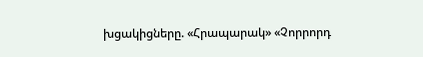խցակիցները. «Հրապարակ» «Չորրորդ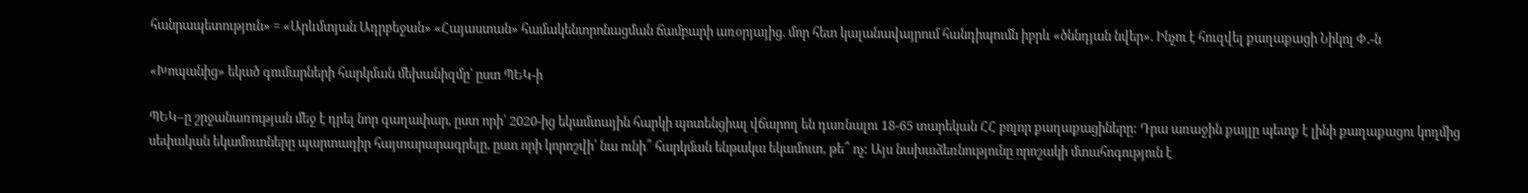հանրապետություն» = «Արևմտյան Ադրբեջան» «Հայաստան» համակենտրոնացման ճամբարի առօրյայից. մոր հետ կալանավայրում հանդիպումն իբրև «ծննդյան նվեր». Ինչու է հուզվել քաղաքացի Նիկոլ Փ․-ն

«Խոպանից» եկած գումարների հարկման մեխանիզմը՝ ըստ ՊԵԿ-ի

ՊԵԿ–ը շրջանառության մեջ է դրել նոր գաղափար, ըստ որի՝ 2020-ից եկամտային հարկի պոտենցիալ վճարող են դառնալու 18-65 տարեկան ՀՀ բոլոր քաղաքացիները: Դրա առաջին քայլը պետք է լինի քաղաքացու կողմից սեփական եկամուտները պարտադիր հայտարարագրելը, ըստ որի կորոշվի՝ նա ունի՞ հարկման ենթակա եկամուտ, թե՞ ոչ: Այս նախաձեռնությունը որոշակի մտահոգություն է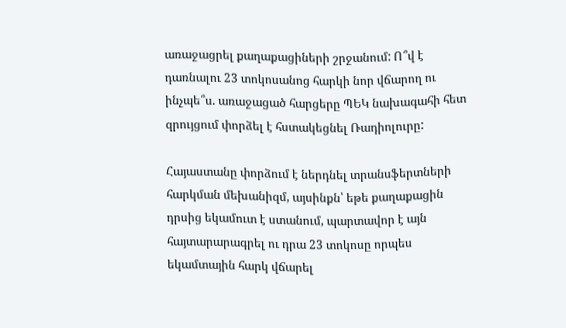առաջացրել քաղաքացիների շրջանում: Ո՞վ է դառնալու 23 տոկոսանոց հարկի նոր վճարող ու ինչպե՞ս. առաջացած հարցերը ՊԵԿ նախագահի հետ զրույցում փորձել է հստակեցնել Ռադիոլուրը:

Հայաստանը փորձում է ներդնել տրանսֆերտների հարկման մեխանիզմ, այսինքն՝ եթե քաղաքացին դրսից եկամուտ է ստանում, պարտավոր է այն հայտարարագրել ու դրա 23 տոկոսը որպես եկամտային հարկ վճարել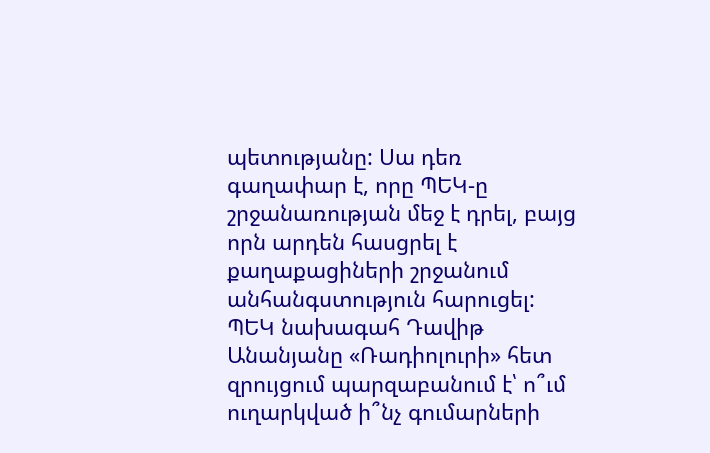պետությանը: Սա դեռ գաղափար է, որը ՊԵԿ-ը շրջանառության մեջ է դրել, բայց որն արդեն հասցրել է քաղաքացիների շրջանում անհանգստություն հարուցել: ՊԵԿ նախագահ Դավիթ Անանյանը «Ռադիոլուրի» հետ զրույցում պարզաբանում է՝ ո՞ւմ ուղարկված ի՞նչ գումարների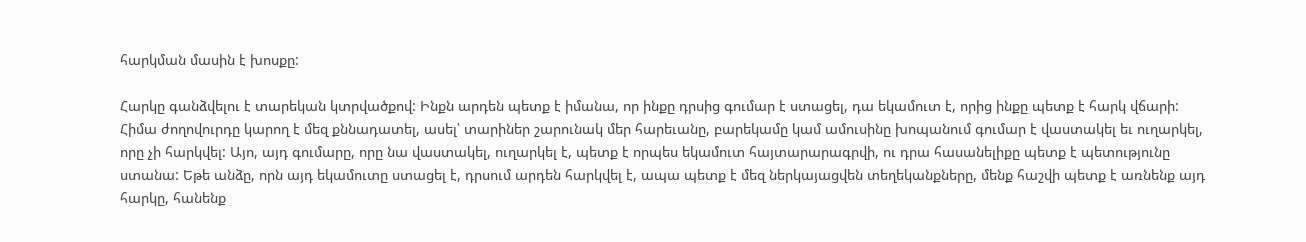հարկման մասին է խոսքը:

Հարկը գանձվելու է տարեկան կտրվածքով: Ինքն արդեն պետք է իմանա, որ ինքը դրսից գումար է ստացել, դա եկամուտ է, որից ինքը պետք է հարկ վճարի: Հիմա ժողովուրդը կարող է մեզ քննադատել, ասել՝ տարիներ շարունակ մեր հարեւանը, բարեկամը կամ ամուսինը խոպանում գումար է վաստակել եւ ուղարկել, որը չի հարկվել: Այո, այդ գումարը, որը նա վաստակել, ուղարկել է, պետք է որպես եկամուտ հայտարարագրվի, ու դրա հասանելիքը պետք է պետությունը ստանա: Եթե անձը, որն այդ եկամուտը ստացել է, դրսում արդեն հարկվել է, ապա պետք է մեզ ներկայացվեն տեղեկանքները, մենք հաշվի պետք է առնենք այդ հարկը, հանենք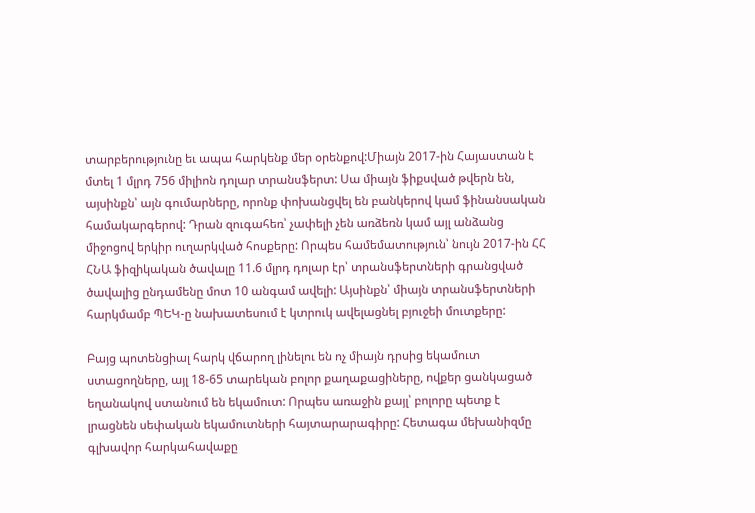տարբերությունը եւ ապա հարկենք մեր օրենքով:Միայն 2017-ին Հայաստան է մտել 1 մլրդ 756 միլիոն դոլար տրանսֆերտ: Սա միայն ֆիքսված թվերն են, այսինքն՝ այն գումարները, որոնք փոխանցվել են բանկերով կամ ֆինանսական համակարգերով: Դրան զուգահեռ՝ չափելի չեն առձեռն կամ այլ անձանց միջոցով երկիր ուղարկված հոսքերը: Որպես համեմատություն՝ նույն 2017-ին ՀՀ ՀՆԱ ֆիզիկական ծավալը 11.6 մլրդ դոլար էր՝ տրանսֆերտների գրանցված ծավալից ընդամենը մոտ 10 անգամ ավելի: Այսինքն՝ միայն տրանսֆերտների հարկմամբ ՊԵԿ-ը նախատեսում է կտրուկ ավելացնել բյուջեի մուտքերը:

Բայց պոտենցիալ հարկ վճարող լինելու են ոչ միայն դրսից եկամուտ ստացողները, այլ 18-65 տարեկան բոլոր քաղաքացիները, ովքեր ցանկացած եղանակով ստանում են եկամուտ: Որպես առաջին քայլ՝ բոլորը պետք է լրացնեն սեփական եկամուտների հայտարարագիրը: Հետագա մեխանիզմը գլխավոր հարկահավաքը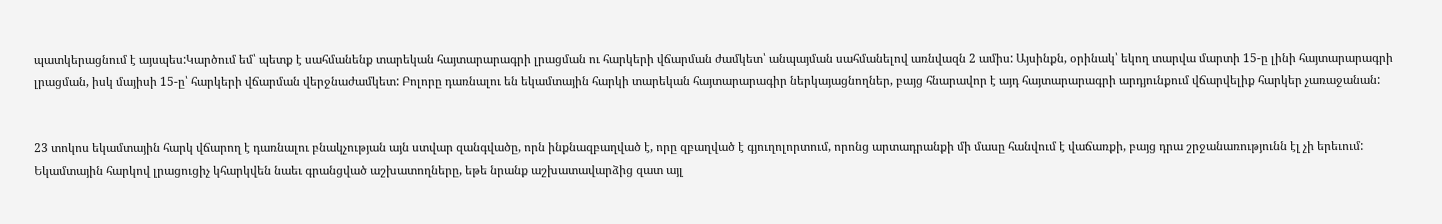պատկերացնում է այսպես:Կարծում եմ՝ պետք է սահմանենք տարեկան հայտարարագրի լրացման ու հարկերի վճարման ժամկետ՝ անպայման սահմանելով առնվազն 2 ամիս: Այսինքն, օրինակ՝ եկող տարվա մարտի 15-ը լինի հայտարարագրի լրացման, իսկ մայիսի 15-ը՝ հարկերի վճարման վերջնաժամկետ: Բոլորը դառնալու են եկամտային հարկի տարեկան հայտարարագիր ներկայացնողներ, բայց հնարավոր է այդ հայտարարագրի արդյունքում վճարվելիք հարկեր չառաջանան:


23 տոկոս եկամտային հարկ վճարող է դառնալու բնակչության այն ստվար զանգվածը, որն ինքնազբաղված է, որը զբաղված է գյուղոլորտում, որոնց արտադրանքի մի մասը հանվում է վաճառքի, բայց դրա շրջանառությունն էլ չի երեւում: Եկամտային հարկով լրացուցիչ կհարկվեն նաեւ գրանցված աշխատողները, եթե նրանք աշխատավարձից զատ այլ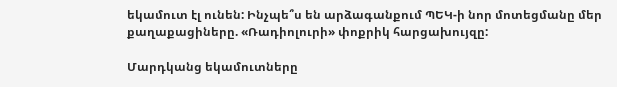եկամուտ էլ ունեն: Ինչպե՞ս են արձագանքում ՊԵԿ-ի նոր մոտեցմանը մեր քաղաքացիները. «Ռադիոլուրի» փոքրիկ հարցախույզը:

Մարդկանց եկամուտները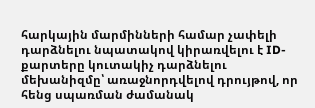հարկային մարմինների համար չափելի դարձնելու նպատակով կիրառվելու է ID-քարտերը կուտակիչ դարձնելու մեխանիզմը՝ առաջնորդվելով դրույթով, որ հենց սպառման ժամանակ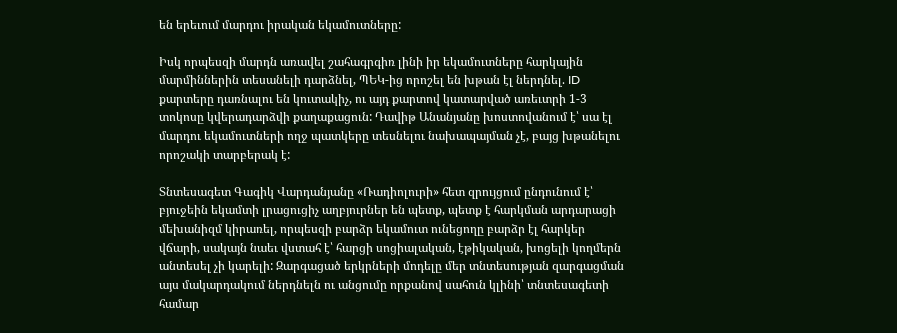են երեւում մարդու իրական եկամուտները:

Իսկ որպեսզի մարդն առավել շահագրգիռ լինի իր եկամուտները հարկային մարմիններին տեսանելի դարձնել, ՊԵԿ-ից որոշել են խթան էլ ներդնել. ID քարտերը դառնալու են կուտակիչ, ու այդ քարտով կատարված առեւտրի 1-3 տոկոսը կվերադարձվի քաղաքացուն: Դավիթ Անանյանը խոստովանում է՝ սա էլ մարդու եկամուտների ողջ պատկերը տեսնելու նախապայման չէ, բայց խթանելու որոշակի տարբերակ է:

Տնտեսագետ Գագիկ Վարդանյանը «Ռադիոլուրի» հետ զրույցում ընդունում է՝ բյուջեին եկամտի լրացուցիչ աղբյուրներ են պետք, պետք է հարկման արդարացի մեխանիզմ կիրառել, որպեսզի բարձր եկամուտ ունեցողը բարձր էլ հարկեր վճարի, սակայն նաեւ վստահ է՝ հարցի սոցիալական, էթիկական, խոցելի կողմերն անտեսել չի կարելի: Զարգացած երկրների մոդելը մեր տնտեսության զարգացման այս մակարդակում ներդնելն ու անցումը որքանով սահուն կլինի՝ տնտեսագետի համար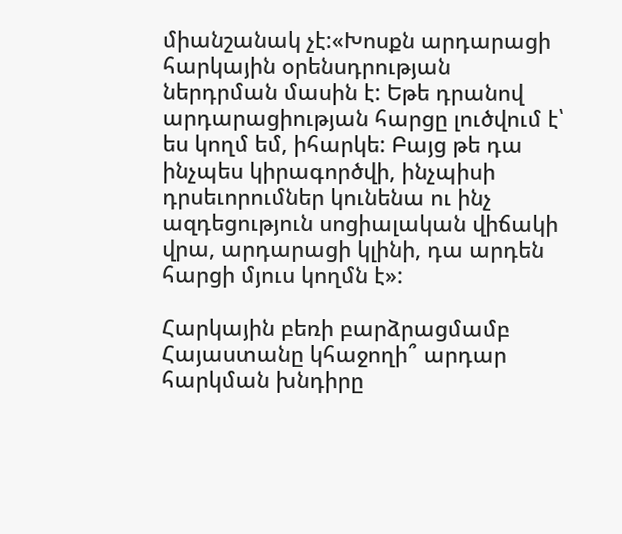միանշանակ չէ:«Խոսքն արդարացի հարկային օրենսդրության ներդրման մասին է: Եթե դրանով արդարացիության հարցը լուծվում է՝ ես կողմ եմ, իհարկե: Բայց թե դա ինչպես կիրագործվի, ինչպիսի դրսեւորումներ կունենա ու ինչ ազդեցություն սոցիալական վիճակի վրա, արդարացի կլինի, դա արդեն հարցի մյուս կողմն է»:

Հարկային բեռի բարձրացմամբ Հայաստանը կհաջողի՞ արդար հարկման խնդիրը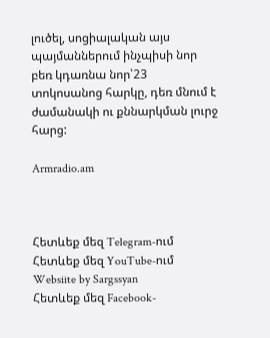լուծել, սոցիալական այս պայմաններում ինչպիսի նոր բեռ կդառնա նոր՝23 տոկոսանոց հարկը, դեռ մնում է ժամանակի ու քննարկման լուրջ հարց:

Armradio.am



Հետևեք մեզ Telegram-ում
Հետևեք մեզ YouTube-ում
Websiite by Sargssyan
Հետևեք մեզ Facebook-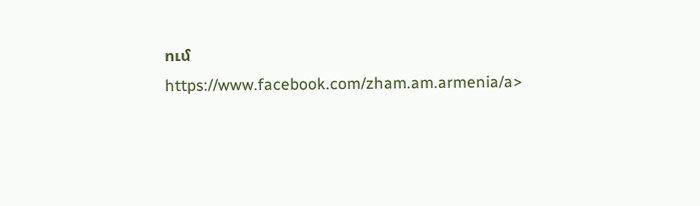ում https://www.facebook.com/zham.am.armenia/a>